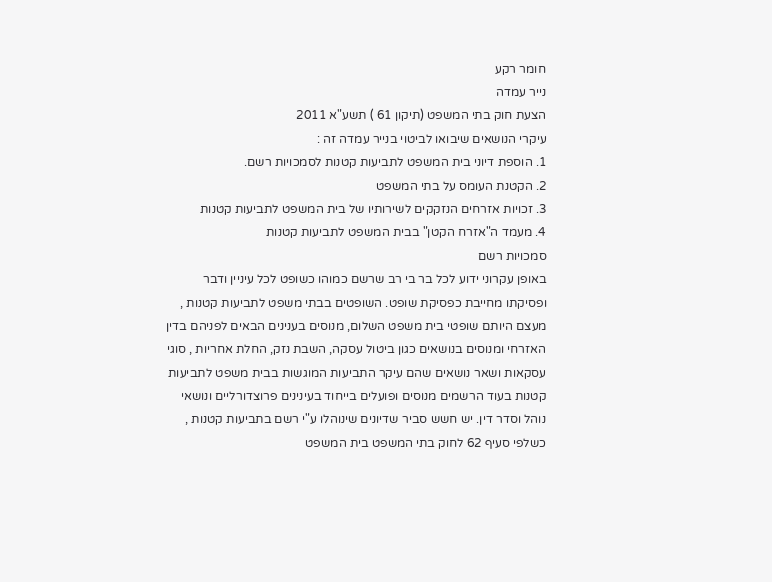חומר רקע
נייר עמדה
הצעת חוק בתי המשפט (תיקון 61 ) תשע"א 2011
עיקרי הנושאים שיבואו לביטוי בנייר עמדה זה :
1. הוספת דיוני בית המשפט לתביעות קטנות לסמכויות רשם.
2. הקטנת העומס על בתי המשפט
3. זכויות אזרחים הנזקקים לשירותיו של בית המשפט לתביעות קטנות
4. מעמד ה"אזרח הקטן" בבית המשפט לתביעות קטנות
סמכויות רשם
באופן עקרוני ידוע לכל בר בי רב שרשם כמוהו כשופט לכל עיניין ודבר ופסיקתו מחייבת כפסיקת שופט. השופטים בבתי משפט לתביעות קטנות , מעצם היותם שופטי בית משפט השלום, מנוסים בענינים הבאים לפניהם בדין האזרחי ומנוסים בנושאים כגון ביטול עסקה, השבת נזק, החלת אחריות , סוגי עסקאות ושאר נושאים שהם עיקר התביעות המוגשות בבית משפט לתביעות קטנות בעוד הרשמים מנוסים ופועלים בייחוד בעינינים פרוצדורליים ונושאי נוהל וסדר דין. יש חשש סביר שדיונים שינוהלו ע"י רשם בתביעות קטנות , כשלפי סעיף 62 לחוק בתי המשפט בית המשפט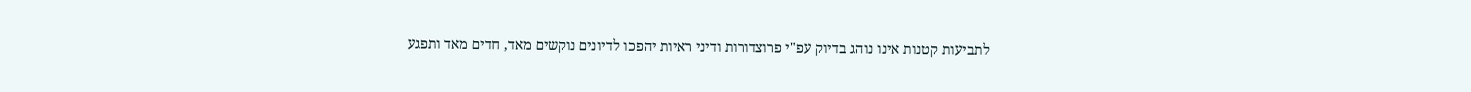לתביעות קטנות אינו נוהג בדיוק עפ"י פרוצדורות ודיני ראיות יהפכו לדיונים נוקשים מאד, חדים מאד ותפגע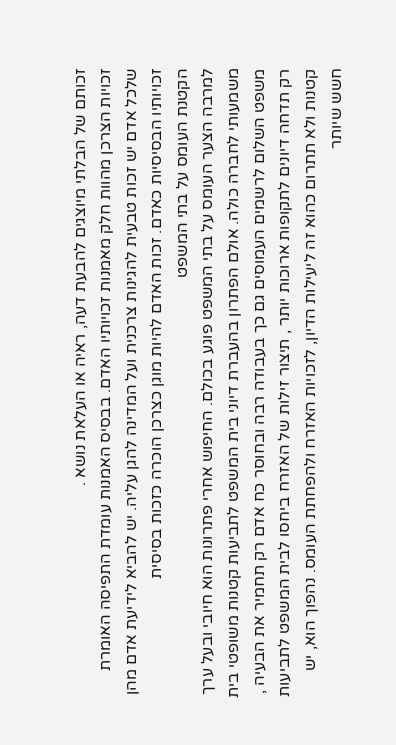זכותם של הבלתי מיוצגים להבעת דעה, ראיה או העלאת נושא .
זכויות הצרכן מהוות חלק מאמנות זכויותיו האדם. בבסיס האמנות עומדת התפיסה האומרת שלכל אדם יש זכות טבעית להגינות צרכנית ועל המדינה להגן עליה. יש להביא לידיעת אדם מהן זכויותיו הבסיסיות כאדם. זכות האדם להיות מוגן כצרכן הוכרה כזכות בסיסית
הקטנת העומס על בתי המשפט
למרבה הצער העומס על בתי המשפט פוגע בכולם. החיפוש אחרי פתרונות הוא חיובי ובעל ערך משמעותי לחברה כולה. אולם הפתרון בהעברת דיוני בית המשפט לתביעות קטנות משופטי בית משפט השלום לרשמים העמוסים גם כך בעבודה רבה ובחוסר כח אדם רק תחמיר את הבעיה , רק תדחה דיונים לתקופות ארוכות יותר , תיצור זילות של האזרח ביחסו לבית המשפט לתביעות קטנות ולא תתרום כהוא זה ליעילות הדיון, לזכויות האזרח ולהפחתת העומס. נהפוך הוא, יש חשש שיותר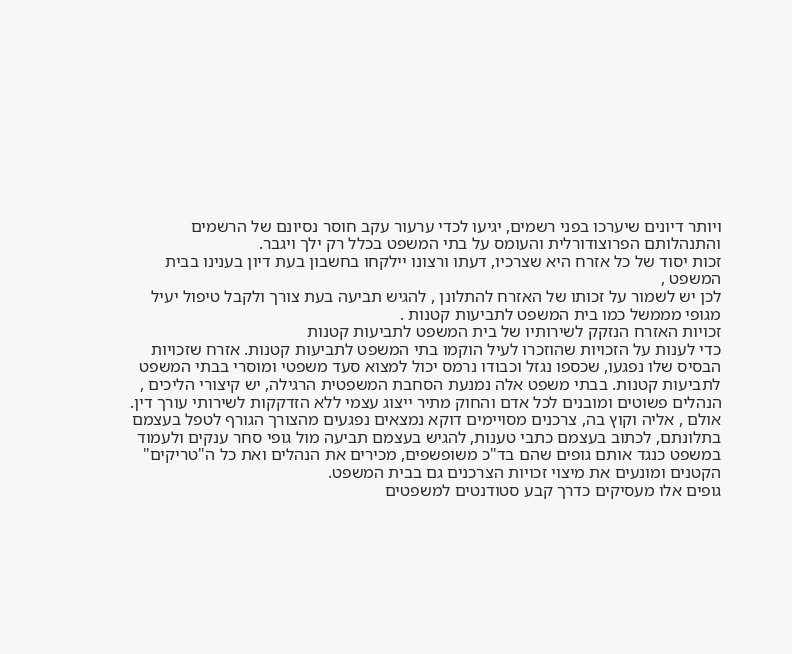ויותר דיונים שיערכו בפני רשמים, יגיעו לכדי ערעור עקב חוסר נסיונם של הרשמים והתנהלותם הפרוצודורלית והעומס על בתי המשפט בכלל רק ילך ויגבר.
זכות יסוד של כל אזרח היא שצרכיו, דעתו ורצונו יילקחו בחשבון בעת דיון בענינו בבית המשפט ,
לכן יש לשמור על זכותו של האזרח להתלונן , להגיש תביעה בעת צורך ולקבל טיפול יעיל מגופי מממשל כמו בית המשפט לתביעות קטנות .
זכויות האזרח הנזקק לשירותיו של בית המשפט לתביעות קטנות
כדי לענות על הזכויות שהוזכרו לעיל הוקמו בתי המשפט לתביעות קטנות. אזרח שזכויות הבסיס שלו נפגעו, שכספו נגזל וכבודו נרמס יכול למצוא סעד משפטי ומוסרי בבתי המשפט לתביעות קטנות. בבתי משפט אלה נמנעת הסחבת המשפטית הרגילה, יש קיצורי הליכים , הנהלים פשוטים ומובנים לכל אדם והחוק מתיר ייצוג עצמי ללא הזדקקות לשירותי עורך דין.
אולם , אליה וקוץ בה, צרכנים מסויימים דוקא נמצאים נפגעים מהצורך הגורף לטפל בעצמם בתלונתם, לכתוב בעצמם כתבי טענות, להגיש בעצמם תביעה מול גופי סחר ענקים ולעמוד במשפט כנגד אותם גופים שהם בד"כ משופשפים, מכירים את הנהלים ואת כל ה"טריקים" הקטנים ומונעים את מיצוי זכויות הצרכנים גם בבית המשפט.
גופים אלו מעסיקים כדרך קבע סטודנטים למשפטים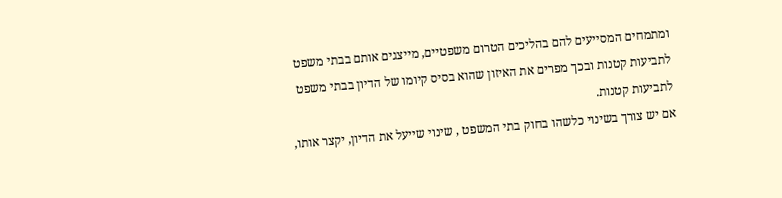ומתמחים המסייעים להם בהליכים הטרום משפטיים, מייצגים אותם בבתי משפט לתביעות קטנות ובכך מפרים את האיזון שהוא בסיס קיומו של הדיון בבתי משפט לתביעות קטנות.
אם יש צורך בשינוי כלשהו בחוק בתי המשפט , שינוי שייעל את הדיון, יקצר אותו,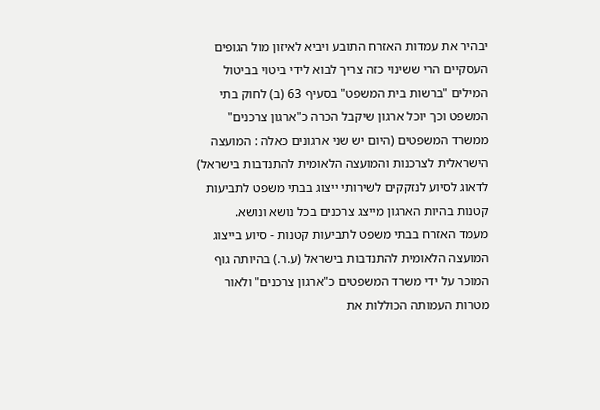יבהיר את עמדות האזרח התובע ויביא לאיזון מול הגופים העסקיים הרי ששינוי כזה צריך לבוא לידי ביטוי בביטול המילים "ברשות בית המשפט" בסעיף 63 (ב) לחוק בתי המשפט וכך יוכל ארגון שיקבל הכרה כ"ארגון צרכנים" ממשרד המשפטים (היום יש שני ארגונים כאלה : המועצה הישראלית לצרכנות והמועצה הלאומית להתנדבות בישראל) לדאוג לסיוע לנזקקים לשירותי ייצוג בבתי משפט לתביעות קטנות בהיות הארגון מייצג צרכנים בכל נושא ונושא.
מעמד האזרח בבתי משפט לתביעות קטנות - סיוע בייצוג
המועצה הלאומית להתנדבות בישראל (ע.ר.) בהיותה גוף המוכר על ידי משרד המשפטים כ"ארגון צרכנים" ולאור מטרות העמותה הכוללות את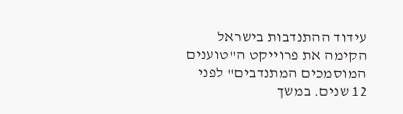עידוד ההתנדבות בישראל הקימה את פרוייקט ה"טוענים המוסמכים המתנדבים" לפני 12 שנים. במשך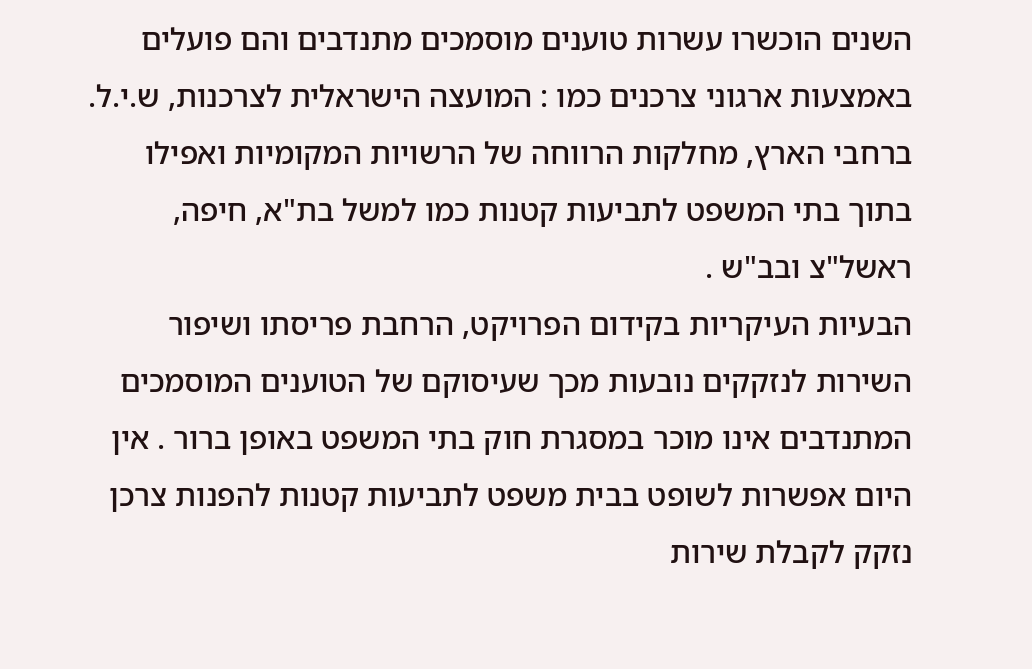השנים הוכשרו עשרות טוענים מוסמכים מתנדבים והם פועלים באמצעות ארגוני צרכנים כמו : המועצה הישראלית לצרכנות, ש.י.ל. ברחבי הארץ, מחלקות הרווחה של הרשויות המקומיות ואפילו בתוך בתי המשפט לתביעות קטנות כמו למשל בת"א, חיפה, ראשל"צ ובב"ש .
הבעיות העיקריות בקידום הפרויקט, הרחבת פריסתו ושיפור השירות לנזקקים נובעות מכך שעיסוקם של הטוענים המוסמכים המתנדבים אינו מוכר במסגרת חוק בתי המשפט באופן ברור . אין היום אפשרות לשופט בבית משפט לתביעות קטנות להפנות צרכן נזקק לקבלת שירות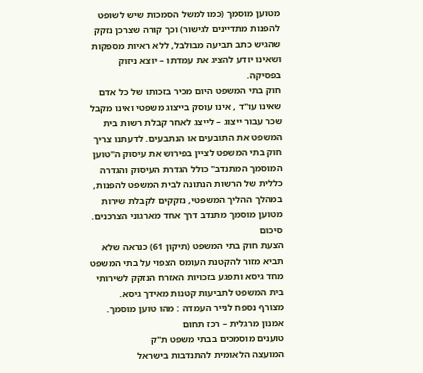מטוען מוסמך (כמו למשל הסמכות שיש לשופט להפנות מתדיינים לגישור) וכך קורה שצרכן נזקק שהגיש כתב תביעה מבולבל, ללא ראיות מספקות ושאינו יודע להציג את עמדתו – יוצא ניזוק בפסיקה.
חוק בתי המשפט היום מכיר בזכותו של כל אדם שאינו עו"ד , אינו עוסק בייצוג משפטי ואינו מקבל שכר עבור ייצוג – לייצג לאחר קבלת רשות בית המשפט את התובעים או הנתבעים. לדעתנו צריך חוק בתי המשפט לציין בפירוש את עיסוק ה"טוען המוסמך המתנדב" כולל הגדרת העיסוק והגדרה כללית של הרשות הנתונה לבית המשפט להפנות, במהלך ההליך המשפטי, נזקקים לקבלת שירות מטוען מוסמך מתנדב דרך אחד מארגוני הצרכנים.
סיכום
הצעת חוק בתי המשפט (תיקון 61) כנראה שלא תביא מזור להקטנת העומס הצפוי על בתי המשפט מחד גיסא ותפגע בזכויות האזרח הנזקק לשירותי בית המשפט לתביעות קטנות מאידך גיסא.
מצורף נספח לנייר העמדה : מהו טוען מוסמך.
אמנון מרגלית – רכז תחום
טוענים מוסמכים בבתי משפט ת"ק
המועצה הלאומית להתנדבות בישראל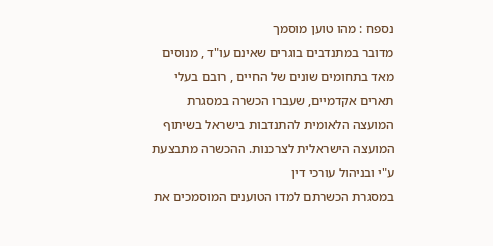נספח : מהו טוען מוסמך
מדובר במתנדבים בוגרים שאינם עו"ד , מנוסים מאד בתחומים שונים של החיים , רובם בעלי תארים אקדמיים, שעברו הכשרה במסגרת המועצה הלאומית להתנדבות בישראל בשיתוף המועצה הישראלית לצרכנות. ההכשרה מתבצעת ע"י ובניהול עורכי דין
במסגרת הכשרתם למדו הטוענים המוסמכים את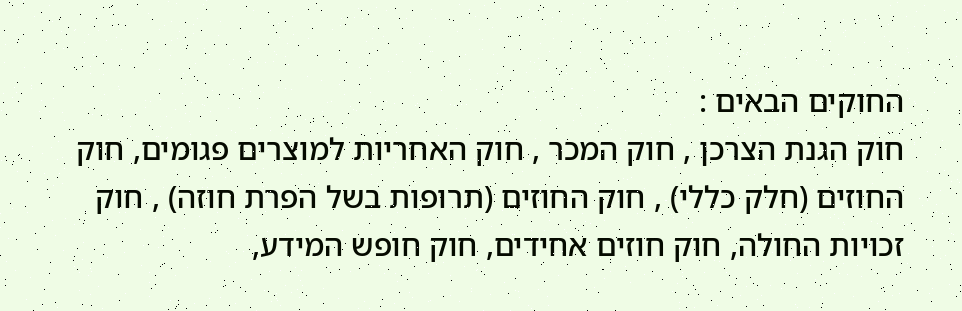החוקים הבאים :
חוק הגנת הצרכן , חוק המכר , חוק האחריות למוצרים פגומים, חוק החוזים (חלק כללי) , חוק החוזים (תרופות בשל הפרת חוזה) , חוק זכויות החולה, חוק חוזים אחידים, חוק חופש המידע,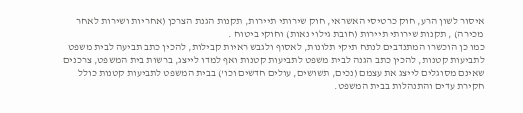איסור לשון הרע, חוק כרטיסי האשראי, חוק שירותי תיירות, תקנות הגנת הצרכן (אחריות ושירות לאחר מכירה) , תקנות שירותי תיירות (חובת גילוי נאות) וחוקי ביטוח .
כמו כן הוכשרו המתנדבים לנתח תיקי תלונות, לאסוף ולגבש ראיות קבילות, להכין כתב תביעה לבית משפט לתביעות קטנות, להכין כתב הגנה לבית משפט לתביעות קטנות ואף למדו לייצג, ברשות בית המשפט, צרכנים שאינם מסוגלים לייצג את עצמם (נכים, תשושים, עולים חדשים וכו') בבית המשפט לתביעות קטנות כולל חקירת עדים והתנהלות בבית המשפט.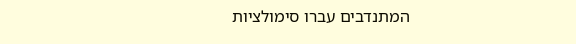המתנדבים עברו סימולציות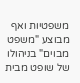משפטיות ואף מבוצע "משפט מבוים" בניהולו של שופט מבית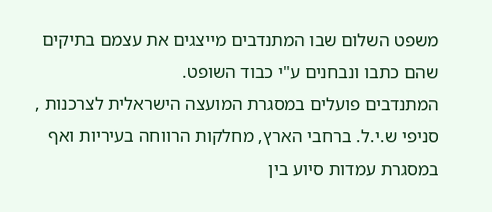משפט השלום שבו המתנדבים מייצגים את עצמם בתיקים שהם כתבו ונבחנים ע"י כבוד השופט.
המתנדבים פועלים במסגרת המועצה הישראלית לצרכנות , סניפי ש.י.ל. ברחבי הארץ, מחלקות הרווחה בעיריות ואף במסגרת עמדות סיוע בין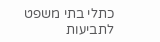כתלי בתי משפט לתביעות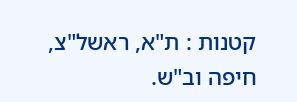קטנות : ת"א, ראשל"צ, חיפה וב"ש.